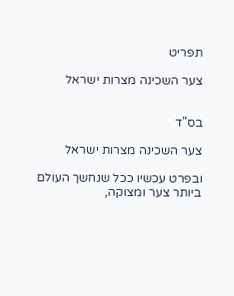תפריט

צער השכינה מצרות ישראל


בס"ד

צער השכינה מצרות ישראל

ובפרט עכשיו ככל שנחשך העולם ביותר צער ומצוקה,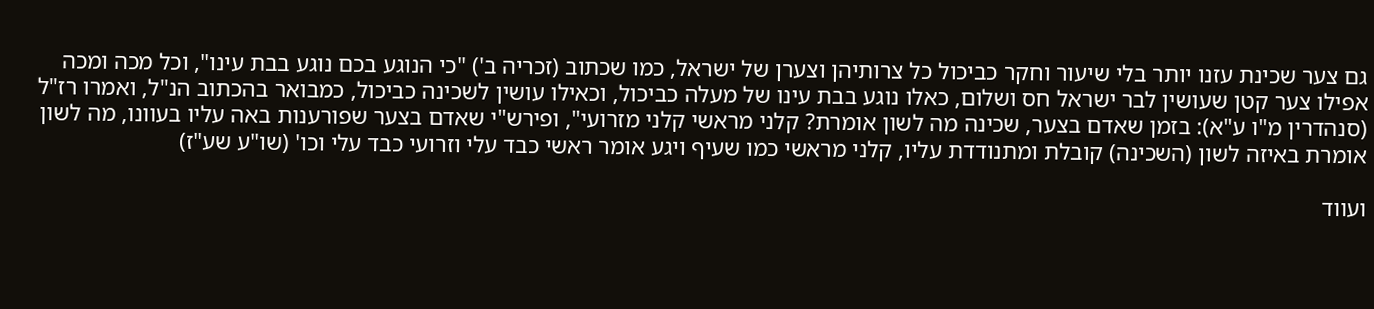גם צער שכינת עזנו יותר בלי שיעור וחקר כביכול כל צרותיהן וצערן של ישראל, כמו שכתוב (זכריה ב') "כי הנוגע בכם נוגע בבת עינו", וכל מכה ומכה אפילו צער קטן שעושין לבר ישראל חס ושלום, כאלו נוגע בבת עינו של מעלה כביכול, וכאילו עושין לשכינה כביכול, כמבואר בהכתוב הנ"ל, ואמרו רז"ל (סנהדרין מ"ו ע"א): בזמן שאדם בצער, שכינה מה לשון אומרת? קלני מראשי קלני מזרועי", ופירש"י שאדם בצער שפורענות באה עליו בעוונו, מה לשון אומרת באיזה לשון (השכינה) קובלת ומתנודדת עליו, קלני מראשי כמו שעיף ויגע אומר ראשי כבד עלי וזרועי כבד עלי וכו' (שו"ע שע"ז)

ועווד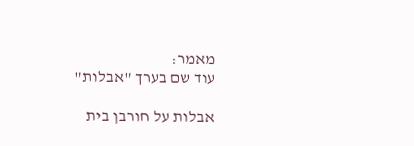מאמר:
עוד שם בערך "אבלות"

אבלות על חורבן בית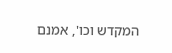המקדש וכו', אמנם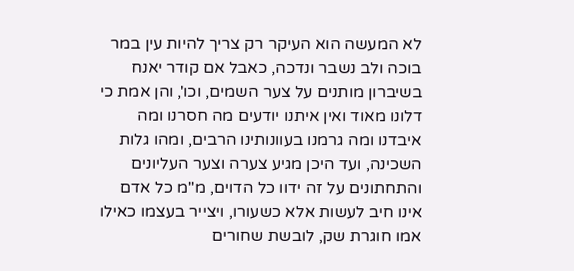לא המעשה הוא העיקר רק צריך להיות עין במר בוכה ולב נשבר ונדכה, כאבל אם קודר יאנח בשיברון מותנים על צער השמים, וכו', והן אמת כי דלונו מאוד ואין איתנו יודעים מה חסרנו ומה איבדנו ומה גרמנו בעוונותינו הרבים, ומהו גלות השכינה, ועד היכן מגיע צערה וצער העליונים והתחתונים על זה ידוו כל הדוים, מ"מ כל אדם אינו חיב לעשות אלא כשעורו, ויצייר בעצמו כאילו אמו חוגרת שק, לובשת שחורים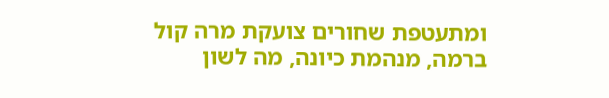ומתעטפת שחורים צועקת מרה קול ברמה, מנהמת כיונה, מה לשון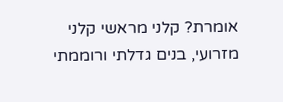אומרת? קלני מראשי קלני מזרועי, בנים גדלתי ורוממתי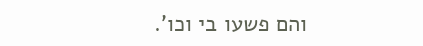והם פשעו בי וכו'.